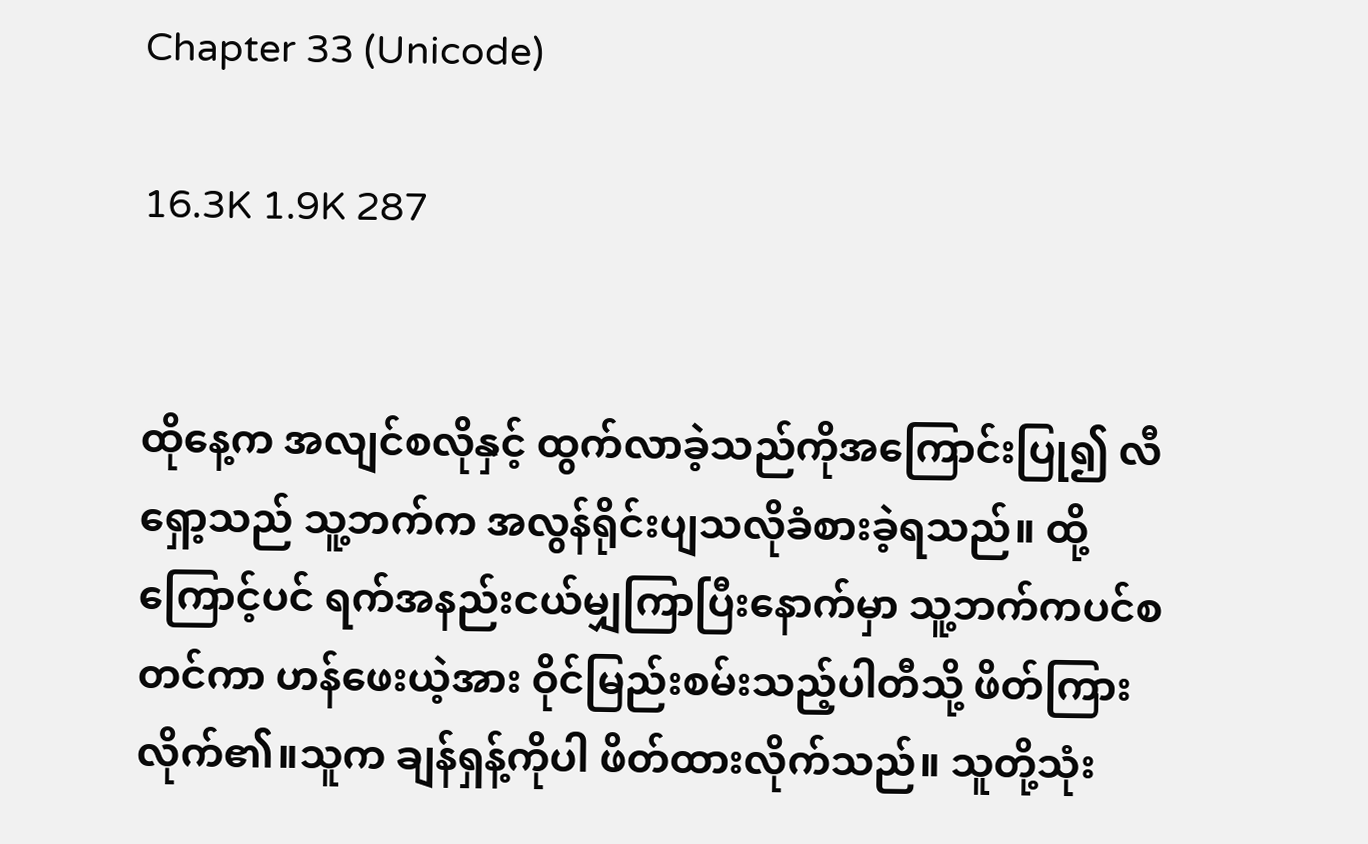Chapter 33 (Unicode)

16.3K 1.9K 287


ထိုနေ့က အလျင်စလိုနှင့် ထွက်လာခဲ့သည်ကိုအကြောင်းပြု၍ လီရှော့သည် သူ့ဘက်က အလွန်ရိုင်းပျသလိုခံစားခဲ့ရသည်။ ထို့ကြောင့်ပင် ရက်အနည်းငယ်မျှကြာပြီးနောက်မှာ သူ့ဘက်ကပင်စတင်ကာ ဟန်ဖေးယဲ့အား ဝိုင်မြည်းစမ်းသည့်ပါတီသို့ ဖိတ်ကြားလိုက်၏။သူက ချန်ရှန့်ကိုပါ ဖိတ်ထားလိုက်သည်။ သူတို့သုံး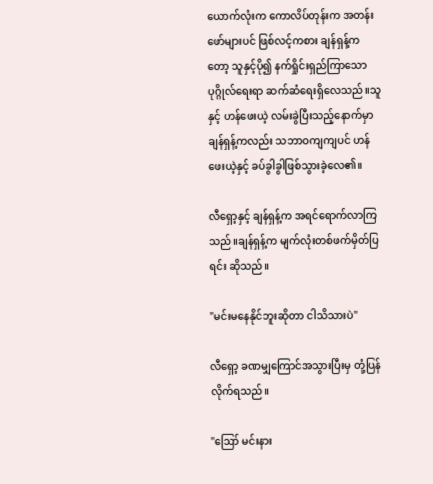ယောက်လုံးက ကောလိပ်တုန်းက အတန်းဖော်များပင် ဖြစ်လင့်ကစား ချန်ရှန့်ကတော့ သူနှင့်ပို၍ နက်ရှိုင်းရှည်ကြာသောပုဂ္ဂိုလ်ရေးရာ ဆက်ဆံရေးရှိလေသည်။သူနှင့် ဟန်ဖေးယဲ့ လမ်းခွဲပြီးသည့်နောက်မှာ ချန်ရှန့်ကလည်း သဘာဝကျကျပင် ဟန်ဖေးယဲ့နှင့် ခပ်ခွါခွါဖြစ်သွားခဲ့လေ၏။

လီရှော့နှင့် ချန်ရှန့်က အရင်ရောက်လာကြသည်။ချန်ရှန့်က မျက်လုံးတစ်ဖက်မှိတ်ပြရင်း ဆိုသည်။

"မင်းမနေနိုင်ဘူးဆိုတာ ငါသိသားပဲ"

လီရှော့ ခဏမျှကြောင်အသွားပြီးမှ တုံ့ပြန်လိုက်ရသည်။

"ဪ မင်းနား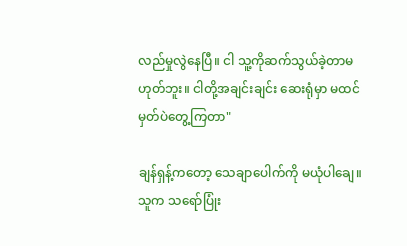လည်မှုလွဲနေပြီ။ ငါ သူ့ကိုဆက်သွယ်ခဲ့တာမဟုတ်ဘူး။ ငါတို့အချင်းချင်း ဆေးရုံမှာ မထင်မှတ်ပဲတွေ့ကြတာ"

ချန်ရှန့်ကတော့ သေချာပေါက်ကို မယုံပါချေ။ သူက သရော်ပြုံး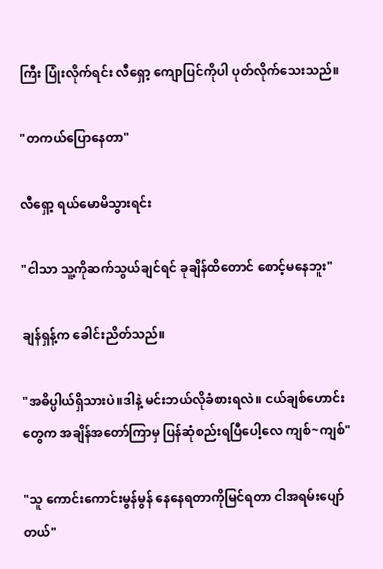ကြီး ပြုံးလိုက်ရင်း လီရှော့ ကျောပြင်ကိုပါ ပုတ်လိုက်သေးသည်။

"တကယ်ပြောနေတာ"

လီရှော့ ရယ်မောမိသွားရင်း

"ငါသာ သူ့ကိုဆက်သွယ်ချင်ရင် ခုချိန်ထိတောင် စောင့်မနေဘူး"

ချန်ရှန့်က ခေါင်းညိတ်သည်။

"အဓိပ္ပါယ်ရှိသားပဲ။ဒါနဲ့ မင်းဘယ်လိုခံစားရလဲ။ ငယ်ချစ်ဟောင်းတွေက အချိန်အတော်ကြာမှ ပြန်ဆုံစည်းရပြီပေါ့လေ ကျစ်~ကျစ်"

"သူ ကောင်းကောင်းမွန်မွန် နေနေရတာကိုမြင်ရတာ ငါအရမ်းပျော်တယ်"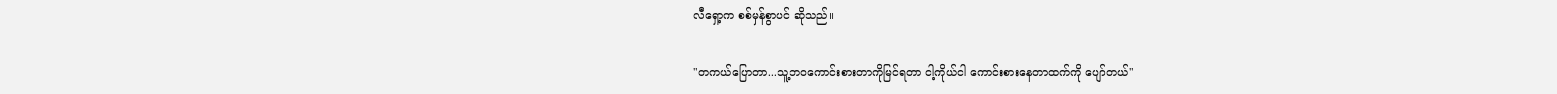လီရှော့က စစ်မှန်စွာပင် ဆိုသည်။

"တကယ်ပြောတာ...သူ့ဘဝကောင်းစားတာကိုမြင်ရတာ ငါ့ကိုယ်ငါ ကောင်းစားနေတာထက်ကို ပျော်တယ်"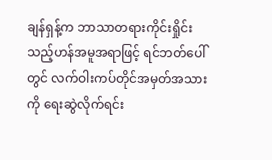ချန်ရှန့်က ဘာသာတရားကိုင်းရှိုင်းသည့်ဟန်အမူအရာဖြင့် ရင်ဘတ်ပေါ်တွင် လက်ဝါးကပ်တိုင်အမှတ်အသားကို ရေးဆွဲလိုက်ရင်း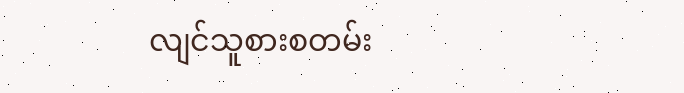လျင်သူစားစတမ်း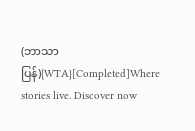(ဘာသာပြန်){WTA}[Completed]Where stories live. Discover now